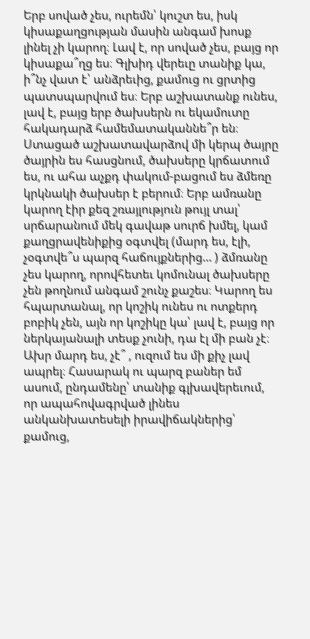Երբ սոված չես, ուրեմն՝ կուշտ ես, իսկ կիսաքաղցության մասին անգամ խոսք լինել չի կարող։ Լավ է, որ սոված չես, բայց որ կիսաքա՞ղց ես։ Գլխիդ վերեւը տանիք կա, ի՞նչ վատ է՝ անձրեւից, քամուց ու ցրտից պատսպարվում ես։ Երբ աշխատանք ունես, լավ է, բայց երբ ծախսերն ու եկամուտը հակադարձ համեմատականնե՞ր են։ Ստացած աշխատավարձով մի կերպ ծայրը ծայրին ես հասցնում, ծախսերը կրճատում ես, ու ահա աչքդ փակում-բացում ես ձմեռը կրկնակի ծախսեր է բերում։ Երբ ամռանը կարող էիր քեզ շռայլություն թույլ տալ՝ սրճարանում մեկ գավաթ սուրճ խմել, կամ քաղցրավենիքից օգտվել (մարդ ես, էլի, չօգտվե՞ս պարզ հաճույքներից… ) ձմռանը չես կարող, որովհետեւ կոմունալ ծախսերը չեն թողնում անգամ շունչ քաշես։ Կարող ես հպարտանալ, որ կոշիկ ունես ու ոտքերդ բոբիկ չեն, այն որ կոշիկը կա՝ լավ է, բայց որ ներկայանալի տեսք չունի, դա էլ մի բան չէ։ Ախր մարդ ես, չէ՞ , ուզում ես մի քիչ լավ ապրել։ Հասարակ ու պարզ բաներ եմ ասում, ընդամենը՝ տանիք գլխավերեւում, որ ապահովագրված լինես անկանխատեսելի իրավիճակներից՝ քամուց,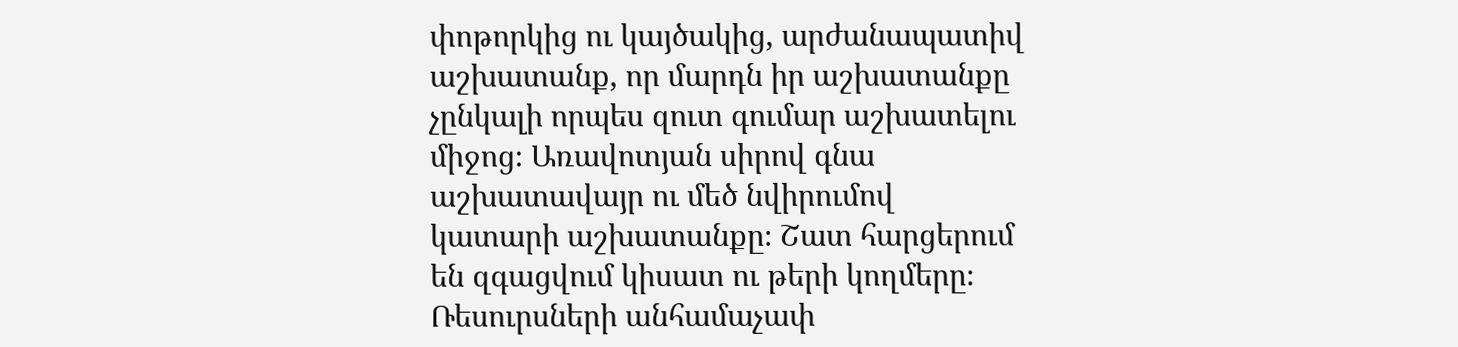փոթորկից ու կայծակից, արժանապատիվ աշխատանք, որ մարդն իր աշխատանքը չընկալի որպես զուտ գումար աշխատելու միջոց։ Առավոտյան սիրով գնա աշխատավայր ու մեծ նվիրումով կատարի աշխատանքը։ Շատ հարցերում են զգացվում կիսատ ու թերի կողմերը։ Ռեսուրսների անհամաչափ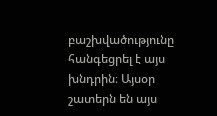բաշխվածությունը հանգեցրել է այս խնդրին։ Այսօր շատերն են այս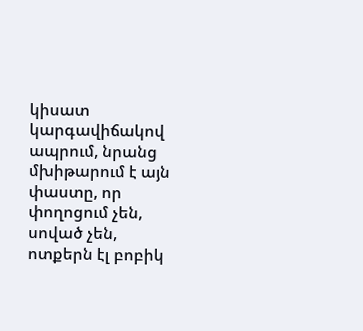կիսատ կարգավիճակով ապրում, նրանց մխիթարում է այն փաստը, որ փողոցում չեն, սոված չեն, ոտքերն էլ բոբիկ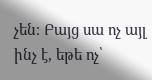չեն։ Բայց սա ոչ այլ ինչ է, եթե ոչ՝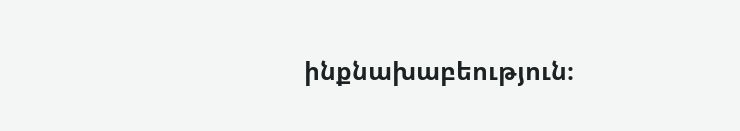ինքնախաբեություն։